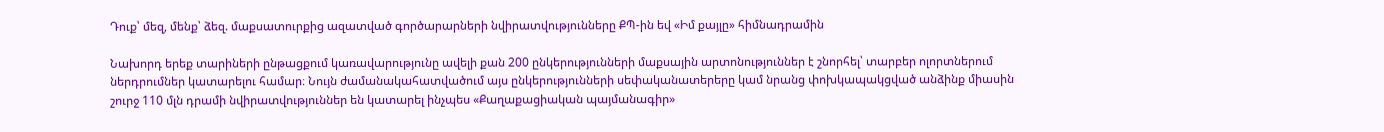Դուք՝ մեզ, մենք՝ ձեզ. մաքսատուրքից ազատված գործարարների նվիրատվությունները ՔՊ-ին եվ «Իմ քայլը» հիմնադրամին

Նախորդ երեք տարիների ընթացքում կառավարությունը ավելի քան 200 ընկերությունների մաքսային արտոնություններ է շնորհել՝ տարբեր ոլորտներում ներդրումներ կատարելու համար։ Նույն ժամանակահատվածում այս ընկերությունների սեփականատերերը կամ նրանց փոխկապակցված անձինք միասին շուրջ 110 մլն դրամի նվիրատվություններ են կատարել ինչպես «Քաղաքացիական պայմանագիր»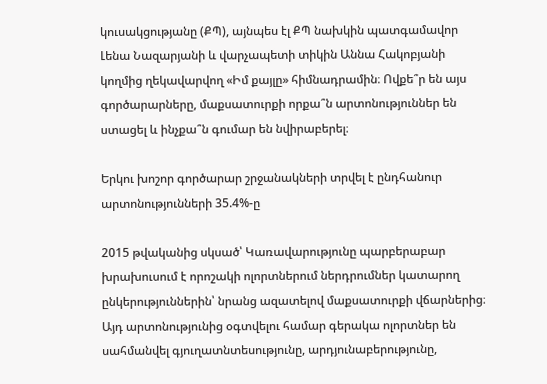կուսակցությանը (ՔՊ), այնպես էլ ՔՊ նախկին պատգամավոր Լենա Նազարյանի և վարչապետի տիկին Աննա Հակոբյանի կողմից ղեկավարվող «Իմ քայլը» հիմնադրամին։ Ովքե՞ր են այս գործարարները, մաքսատուրքի որքա՞ն արտոնություններ են ստացել և ինչքա՞ն գումար են նվիրաբերել։

Երկու խոշոր գործարար շրջանակների տրվել է ընդհանուր արտոնությունների 35.4%-ը

2015 թվականից սկսած՝ Կառավարությունը պարբերաբար խրախուսում է որոշակի ոլորտներում ներդրումներ կատարող ընկերություններին՝ նրանց ազատելով մաքսատուրքի վճարներից։ Այդ արտոնությունից օգտվելու համար գերակա ոլորտներ են սահմանվել գյուղատնտեսությունը, արդյունաբերությունը,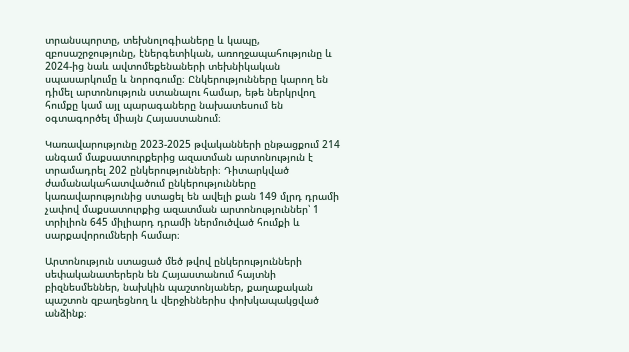տրանսպորտը, տեխնոլոգիաները և կապը, զբոսաշրջությունը, էներգետիկան, առողջապահությունը և 2024-ից նաև ավտոմեքենաների տեխնիկական սպասարկումը և նորոգումը։ Ընկերությունները կարող են դիմել արտոնություն ստանալու համար, եթե ներկրվող հումքը կամ այլ պարագաները նախատեսում են օգտագործել միայն Հայաստանում։

Կառավարությունը 2023-2025 թվականների ընթացքում 214 անգամ մաքսատուրքերից ազատման արտոնություն է տրամադրել 202 ընկերությունների։ Դիտարկված ժամանակահատվածում ընկերությունները կառավարությունից ստացել են ավելի քան 149 մլրդ դրամի չափով մաքսատուրքից ազատման արտոնություններ՝ 1 տրիլիոն 645 միլիարդ դրամի ներմուծված հումքի և սարքավորումների համար։

Արտոնություն ստացած մեծ թվով ընկերությունների սեփականատերերն են Հայաստանում հայտնի բիզնեսմեններ, նախկին պաշտոնյաներ, քաղաքական պաշտոն զբաղեցնող և վերջիններիս փոխկապակցված անձինք։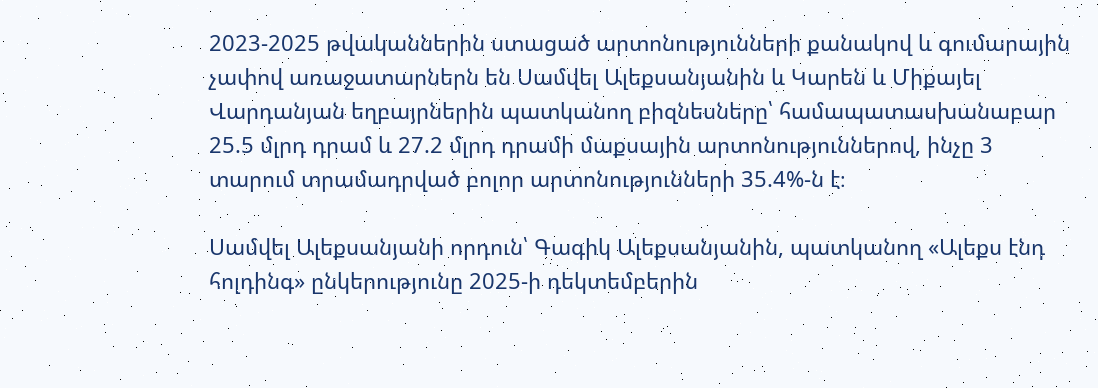2023-2025 թվականներին ստացած արտոնությունների քանակով և գումարային չափով առաջատարներն են Սամվել Ալեքսանյանին և Կարեն և Միքայել Վարդանյան եղբայրներին պատկանող բիզնեսները՝ համապատասխանաբար 25.5 մլրդ դրամ և 27.2 մլրդ դրամի մաքսային արտոնություններով, ինչը 3 տարում տրամադրված բոլոր արտոնությունների 35.4%-ն է։

Սամվել Ալեքսանյանի որդուն՝ Գագիկ Ալեքսանյանին, պատկանող «Ալեքս էնդ հոլդինգ» ընկերությունը 2025-ի դեկտեմբերին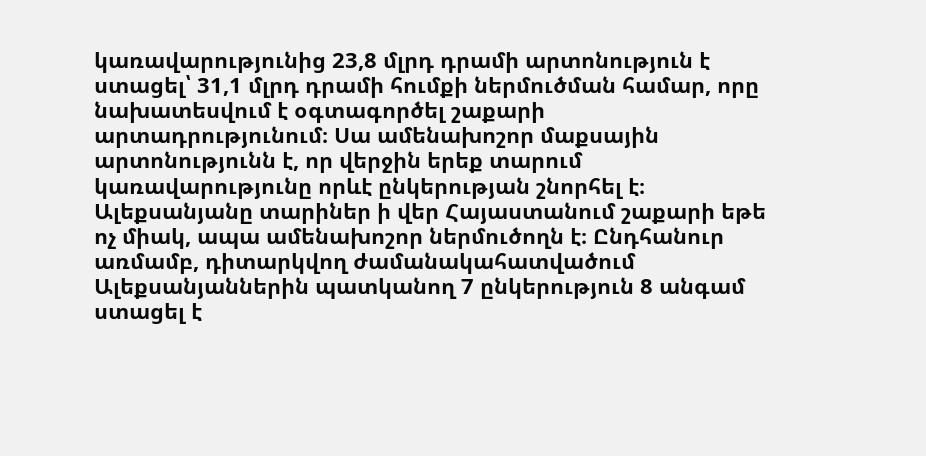կառավարությունից 23,8 մլրդ դրամի արտոնություն է ստացել՝ 31,1 մլրդ դրամի հումքի ներմուծման համար, որը նախատեսվում է օգտագործել շաքարի արտադրությունում։ Սա ամենախոշոր մաքսային արտոնությունն է, որ վերջին երեք տարում կառավարությունը որևէ ընկերության շնորհել է։ Ալեքսանյանը տարիներ ի վեր Հայաստանում շաքարի եթե ոչ միակ, ապա ամենախոշոր ներմուծողն է։ Ընդհանուր առմամբ, դիտարկվող ժամանակահատվածում Ալեքսանյաններին պատկանող 7 ընկերություն 8 անգամ ստացել է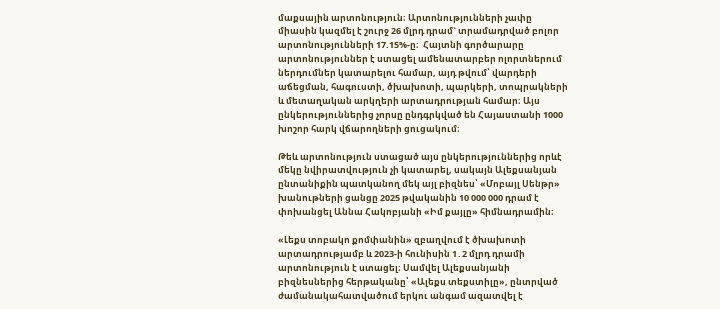մաքսային արտոնություն։ Արտոնությունների չափը միասին կազմել է շուրջ 26 մլրդ դրամ` տրամադրված բոլոր արտոնությունների 17.15%-ը։  Հայտնի գործարարը արտոնություններ է ստացել ամենատարբեր ոլորտներում ներդումներ կատարելու համար, այդ թվում՝ վարդերի աճեցման, հագուստի, ծխախոտի, պարկերի, տոպրակների և մետաղական արկղերի արտադրության համար։ Այս ընկերություններից չորսը ընդգրկված են Հայաստանի 1000 խոշոր հարկ վճարողների ցուցակում։

Թեև արտոնություն ստացած այս ընկերություններից որևէ մեկը նվիրատվություն չի կատարել, սակայն Ալեքսանյան ընտանիքին պատկանող մեկ այլ բիզնես՝ «Մոբայլ Սենթր» խանութների ցանցը 2025 թվականին 10 000 000 դրամ է փոխանցել Աննա Հակոբյանի «Իմ քայլը» հիմնադրամին։

«Լեքս տոբակո քոմփանին» զբաղվում է ծխախոտի արտադրությամբ և 2023-ի հունիսին 1․2 մլրդ դրամի արտոնություն է ստացել։ Սամվել Ալեքսանյանի բիզնեսներից հերթականը՝ «Ալեքս տեքստիլը», ընտրված ժամանակահատվածում երկու անգամ ազատվել է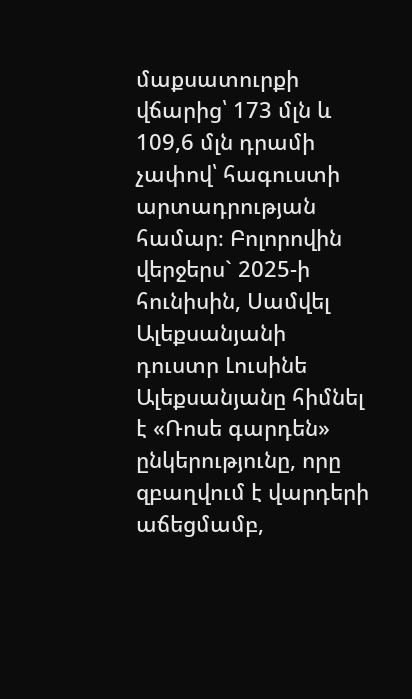մաքսատուրքի վճարից՝ 173 մլն և 109,6 մլն դրամի չափով՝ հագուստի արտադրության համար։ Բոլորովին վերջերս` 2025-ի հունիսին, Սամվել Ալեքսանյանի դուստր Լուսինե Ալեքսանյանը հիմնել է «Ռոսե գարդեն» ընկերությունը, որը զբաղվում է վարդերի աճեցմամբ,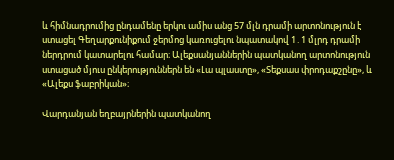և հիմնադրումից ընդամենը երկու ամիս անց 57 մլն դրամի արտոնություն է ստացել Գեղարքունիքում ջերմոց կառուցելու նպատակով 1․1 մլրդ դրամի ներդրում կատարելու համար։ Ալեքսանյաններին պատկանող արտոնություն ստացած մյուս ընկերություններն են «Լա պլաստը», «Տեքսաս փրոդաքշընը», և «Ալեքս ֆաբրիկան»։

Վարդանյան եղբայրներին պատկանող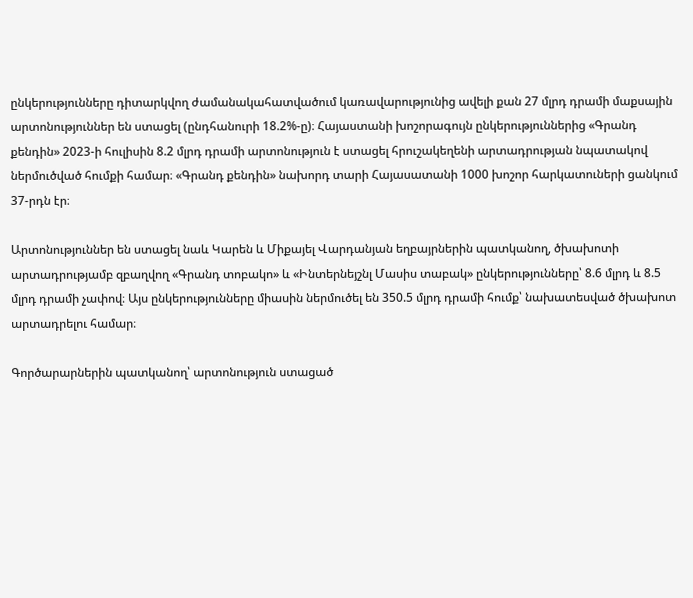ընկերությունները դիտարկվող ժամանակահատվածում կառավարությունից ավելի քան 27 մլրդ դրամի մաքսային արտոնություններ են ստացել (ընդհանուրի 18.2%-ը)։ Հայաստանի խոշորագույն ընկերություններից «Գրանդ քենդին» 2023-ի հուլիսին 8.2 մլրդ դրամի արտոնություն է ստացել հրուշակեղենի արտադրության նպատակով ներմուծված հումքի համար։ «Գրանդ քենդին» նախորդ տարի Հայասատանի 1000 խոշոր հարկատուների ցանկում 37-րդն էր։

Արտոնություններ են ստացել նաև Կարեն և Միքայել Վարդանյան եղբայրներին պատկանող, ծխախոտի արտադրությամբ զբաղվող «Գրանդ տոբակո» և «Ինտերնեյշնլ Մասիս տաբակ» ընկերությունները՝ 8.6 մլրդ և 8.5 մլրդ դրամի չափով։ Այս ընկերությունները միասին ներմուծել են 350.5 մլրդ դրամի հումք՝ նախատեսված ծխախոտ արտադրելու համար։

Գործարարներին պատկանող՝ արտոնություն ստացած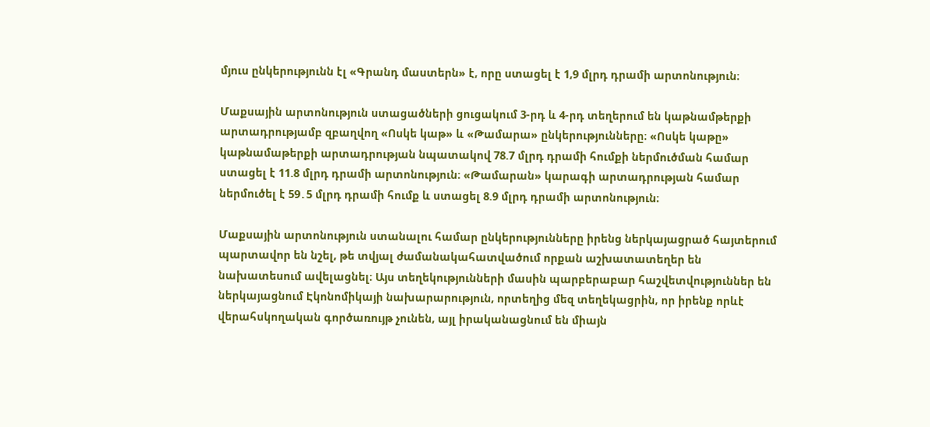մյուս ընկերությունն էլ «Գրանդ մաստերն» է, որը ստացել է 1,9 մլրդ դրամի արտոնություն։

Մաքսային արտոնություն ստացածների ցուցակում 3-րդ և 4-րդ տեղերում են կաթնամթերքի արտադրությամբ զբաղվող «Ոսկե կաթ» և «Թամարա» ընկերությունները։ «Ոսկե կաթը» կաթնամաթերքի արտադրության նպատակով 78.7 մլրդ դրամի հումքի ներմուծման համար ստացել է 11.8 մլրդ դրամի արտոնություն։ «Թամարան» կարագի արտադրության համար ներմուծել է 59․5 մլրդ դրամի հումք և ստացել 8.9 մլրդ դրամի արտոնություն։

Մաքսային արտոնություն ստանալու համար ընկերությունները իրենց ներկայացրած հայտերում պարտավոր են նշել, թե տվյալ ժամանակահատվածում որքան աշխատատեղեր են նախատեսում ավելացնել։ Այս տեղեկությունների մասին պարբերաբար հաշվետվություններ են ներկայացնում Էկոնոմիկայի նախարարություն, որտեղից մեզ տեղեկացրին, որ իրենք որևէ վերահսկողական գործառույթ չունեն, այլ իրականացնում են միայն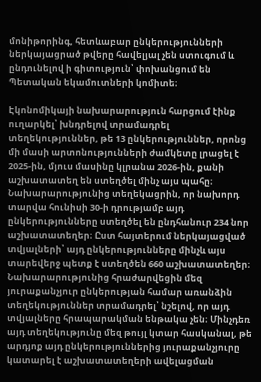մոնիթորինգ, հետևաբար ընկերությունների ներկայացրած թվերը հավելյալ չեն ստուգում և ընդունելով ի գիտություն՝ փոխանցում են Պետական եկամուտների կոմիտե։

Էկոնոմիկայի նախարարություն հարցում էինք ուղարկել՝ խնդրելով տրամադրել տեղեկություններ, թե 13 ընկերություններ, որոնց մի մասի արտոնությունների ժամկետը լրացել է 2025-ին, մյուս մասինը կլրանա 2026-ին, քանի աշխատատեղ են ստեղծել մինչ այս պահը։ Նախարարությունից տեղեկացրին, որ նախորդ տարվա հունիսի 30-ի դրությամբ այդ ընկերությունները ստեղծել են ընդհանուր 234 նոր աշխատատեղեր։ Ըստ հայտերում ներկայացված տվյալների՝ այդ ընկերությունները մինչև այս տարեվերջ պետք է ստեղծեն 660 աշխատատեղեր։ Նախարարությունից հրաժարվեցին մեզ յուրաքանչյուր ընկերության համար առանձին տեղեկություններ տրամադրել՝ նշելով, որ այդ տվյալները հրապարակման ենթակա չեն։ Մինչդեռ այդ տեղեկությունը մեզ թույլ կտար հասկանալ, թե արդյոք այդ ընկերություններից յուրաքանչյուրը կատարել է աշխատատեղերի ավելացման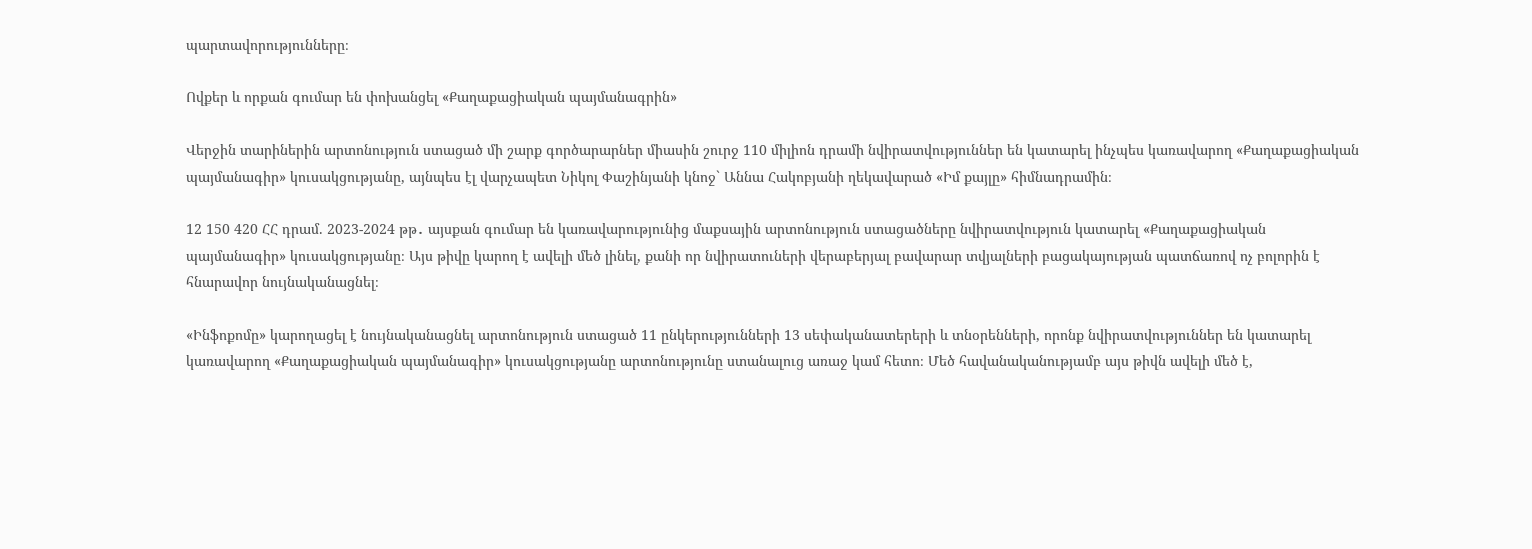պարտավորությունները։

Ովքեր և որքան գումար են փոխանցել «Քաղաքացիական պայմանագրին»

Վերջին տարիներին արտոնություն ստացած մի շարք գործարարներ միասին շուրջ 110 միլիոն դրամի նվիրատվություններ են կատարել ինչպես կառավարող «Քաղաքացիական պայմանագիր» կուսակցությանը, այնպես էլ վարչապետ Նիկոլ Փաշինյանի կնոջ` Աննա Հակոբյանի ղեկավարած «Իմ քայլը» հիմնադրամին։

12 150 420 ՀՀ դրամ. 2023-2024 թթ․ այսքան գումար են կառավարությունից մաքսային արտոնություն ստացածները նվիրատվություն կատարել «Քաղաքացիական պայմանագիր» կուսակցությանը։ Այս թիվը կարող է ավելի մեծ լինել, քանի որ նվիրատուների վերաբերյալ բավարար տվյալների բացակայության պատճառով ոչ բոլորին է հնարավոր նույնականացնել։

«Ինֆոքոմը» կարողացել է նույնականացնել արտոնություն ստացած 11 ընկերությունների 13 սեփականատերերի և տնօրենների, որոնք նվիրատվություններ են կատարել կառավարող «Քաղաքացիական պայմանագիր» կուսակցությանը արտոնությունը ստանալուց առաջ կամ հետո։ Մեծ հավանականությամբ այս թիվն ավելի մեծ է,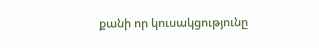քանի որ կուսակցությունը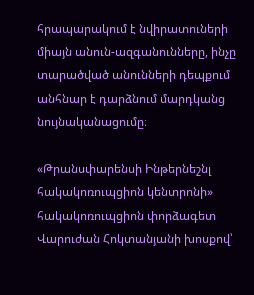հրապարակում է նվիրատուների միայն անուն-ազգանունները, ինչը տարածված անունների դեպքում անհնար է դարձնում մարդկանց նույնականացումը։

«Թրանսփարենսի Ինթերնեշնլ հակակոռուպցիոն կենտրոնի» հակակոռուպցիոն փորձագետ Վարուժան Հոկտանյանի խոսքով՝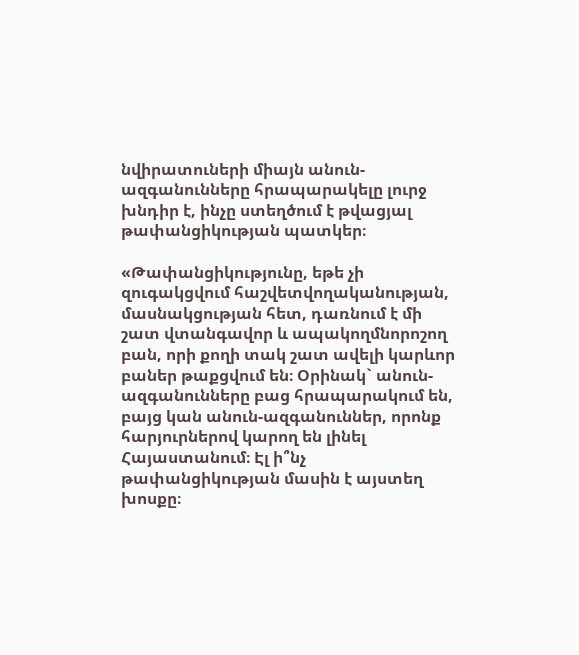նվիրատուների միայն անուն-ազգանունները հրապարակելը լուրջ խնդիր է, ինչը ստեղծում է թվացյալ թափանցիկության պատկեր։

«Թափանցիկությունը, եթե չի զուգակցվում հաշվետվողականության, մասնակցության հետ, դառնում է մի շատ վտանգավոր և ապակողմնորոշող բան, որի քողի տակ շատ ավելի կարևոր բաներ թաքցվում են։ Օրինակ` անուն-ազգանունները բաց հրապարակում են, բայց կան անուն-ազգանուններ, որոնք հարյուրներով կարող են լինել Հայաստանում։ Էլ ի՞նչ թափանցիկության մասին է այստեղ խոսքը։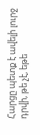Հարցը պետք է ավելի լուրջ դրվի, թե չէ, եթե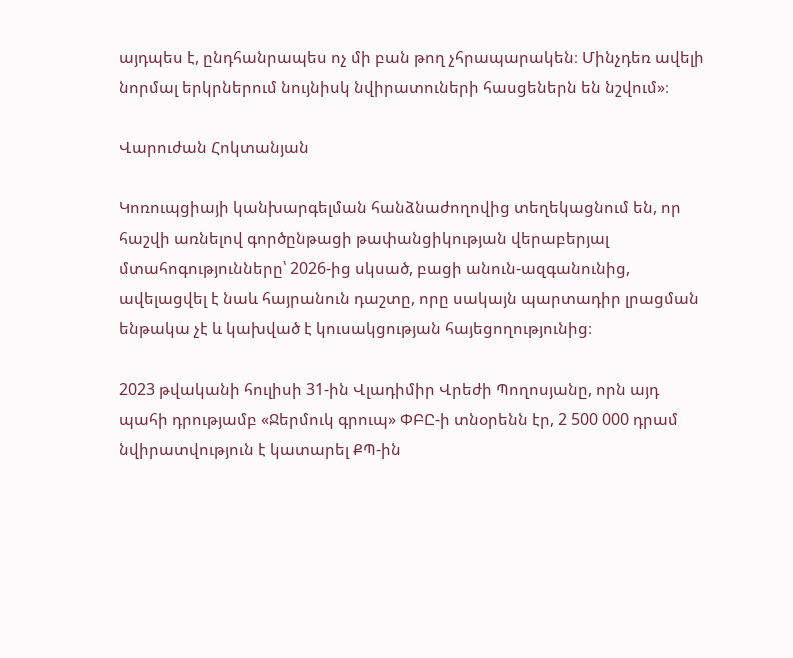այդպես է, ընդհանրապես ոչ մի բան թող չհրապարակեն։ Մինչդեռ ավելի նորմալ երկրներում նույնիսկ նվիրատուների հասցեներն են նշվում»։

Վարուժան Հոկտանյան

Կոռուպցիայի կանխարգելման հանձնաժողովից տեղեկացնում են, որ հաշվի առնելով գործընթացի թափանցիկության վերաբերյալ մտահոգությունները՝ 2026-ից սկսած, բացի անուն-ազգանունից, ավելացվել է նաև հայրանուն դաշտը, որը սակայն պարտադիր լրացման ենթակա չէ և կախված է կուսակցության հայեցողությունից։

2023 թվականի հուլիսի 31-ին Վլադիմիր Վրեժի Պողոսյանը, որն այդ պահի դրությամբ «Ջերմուկ գրուպ» ՓԲԸ-ի տնօրենն էր, 2 500 000 դրամ նվիրատվություն է կատարել ՔՊ-ին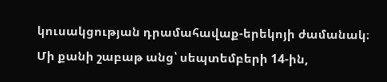կուսակցության դրամահավաք-երեկոյի ժամանակ։ Մի քանի շաբաթ անց՝ սեպտեմբերի 14-ին,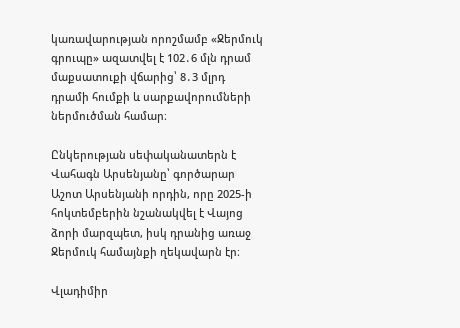կառավարության որոշմամբ «Ջերմուկ գրուպը» ազատվել է 102․6 մլն դրամ մաքսատուքի վճարից՝ 8․3 մլրդ դրամի հումքի և սարքավորումների ներմուծման համար։

Ընկերության սեփականատերն է Վահագն Արսենյանը՝ գործարար Աշոտ Արսենյանի որդին, որը 2025-ի հոկտեմբերին նշանակվել է Վայոց ձորի մարզպետ, իսկ դրանից առաջ Ջերմուկ համայնքի ղեկավարն էր։

Վլադիմիր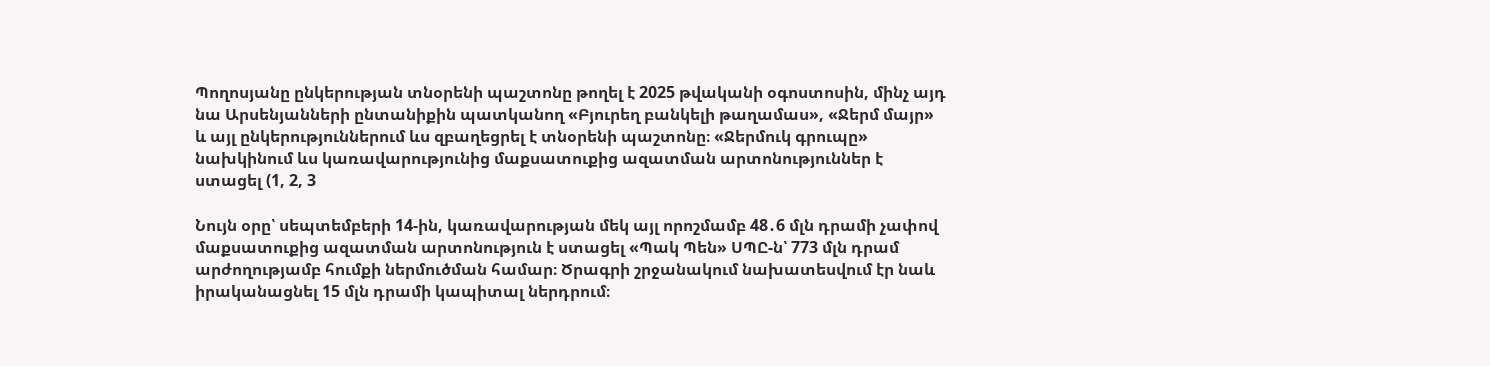Պողոսյանը ընկերության տնօրենի պաշտոնը թողել է 2025 թվականի օգոստոսին, մինչ այդ նա Արսենյանների ընտանիքին պատկանող «Բյուրեղ բանկելի թաղամաս», «Ջերմ մայր» և այլ ընկերություններում ևս զբաղեցրել է տնօրենի պաշտոնը։ «Ջերմուկ գրուպը» նախկինում ևս կառավարությունից մաքսատուքից ազատման արտոնություններ է ստացել (1, 2, 3

Նույն օրը՝ սեպտեմբերի 14-ին, կառավարության մեկ այլ որոշմամբ 48․6 մլն դրամի չափով մաքսատուքից ազատման արտոնություն է ստացել «Պակ Պեն» ՍՊԸ-ն՝ 773 մլն դրամ արժողությամբ հումքի ներմուծման համար։ Ծրագրի շրջանակում նախատեսվում էր նաև իրականացնել 15 մլն դրամի կապիտալ ներդրում։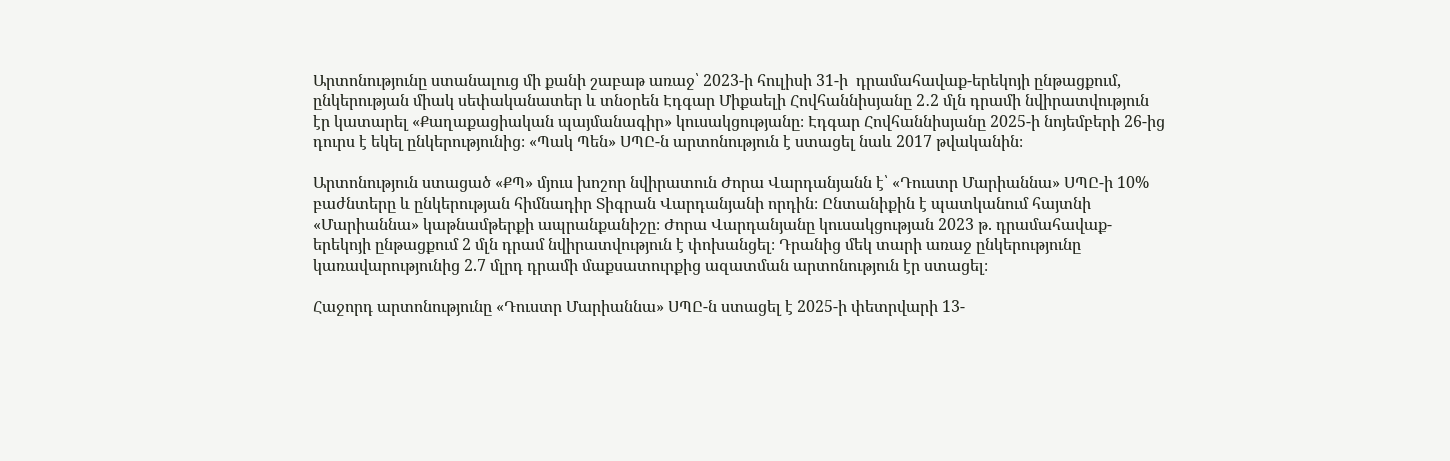Արտոնությունը ստանալուց մի քանի շաբաթ առաջ՝ 2023-ի հուլիսի 31-ի  դրամահավաք-երեկոյի ընթացքում, ընկերության միակ սեփականատեր և տնօրեն Էդգար Միքաելի Հովհաննիսյանը 2․2 մլն դրամի նվիրատվություն էր կատարել «Քաղաքացիական պայմանագիր» կուսակցությանը։ Էդգար Հովհաննիսյանը 2025-ի նոյեմբերի 26-ից դուրս է եկել ընկերությունից։ «Պակ Պեն» ՍՊԸ-ն արտոնություն է ստացել նաև 2017 թվականին։

Արտոնություն ստացած «ՔՊ» մյուս խոշոր նվիրատուն Ժորա Վարդանյանն է՝ «Դուստր Մարիաննա» ՍՊԸ-ի 10% բաժնտերը և ընկերության հիմնադիր Տիգրան Վարդանյանի որդին։ Ընտանիքին է պատկանում հայտնի «Մարիաննա» կաթնամթերքի ապրանքանիշը։ Ժորա Վարդանյանը կուսակցության 2023 թ. դրամահավաք-երեկոյի ընթացքում 2 մլն դրամ նվիրատվություն է փոխանցել։ Դրանից մեկ տարի առաջ ընկերությունը կառավարությունից 2.7 մլրդ դրամի մաքսատուրքից ազատման արտոնություն էր ստացել։

Հաջորդ արտոնությունը «Դուստր Մարիաննա» ՍՊԸ-ն ստացել է 2025-ի փետրվարի 13-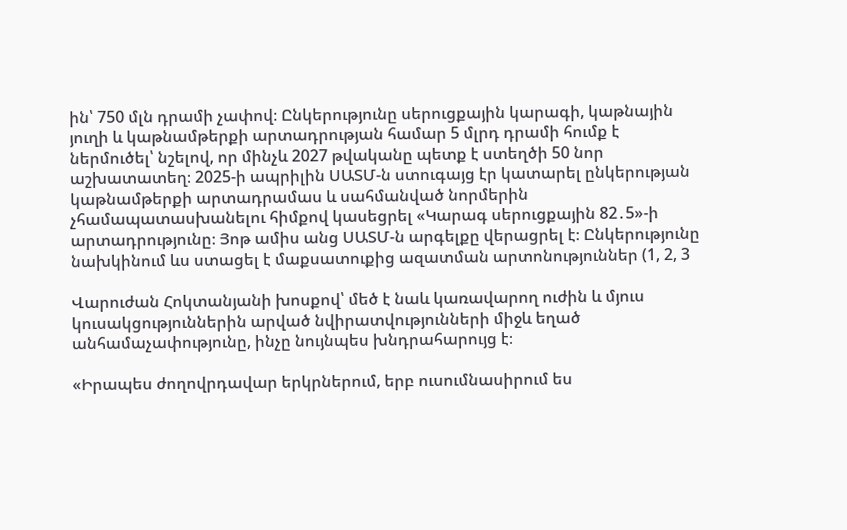ին՝ 750 մլն դրամի չափով։ Ընկերությունը սերուցքային կարագի, կաթնային յուղի և կաթնամթերքի արտադրության համար 5 մլրդ դրամի հումք է ներմուծել՝ նշելով, որ մինչև 2027 թվականը պետք է ստեղծի 50 նոր աշխատատեղ։ 2025-ի ապրիլին ՍԱՏՄ-ն ստուգայց էր կատարել ընկերության կաթնամթերքի արտադրամաս և սահմանված նորմերին չհամապատասխանելու հիմքով կասեցրել «Կարագ սերուցքային 82․5»-ի արտադրությունը։ Յոթ ամիս անց ՍԱՏՄ-ն արգելքը վերացրել է։ Ընկերությունը նախկինում ևս ստացել է մաքսատուքից ազատման արտոնություններ (1, 2, 3

Վարուժան Հոկտանյանի խոսքով՝ մեծ է նաև կառավարող ուժին և մյուս կուսակցություններին արված նվիրատվությունների միջև եղած անհամաչափությունը, ինչը նույնպես խնդրահարույց է։

«Իրապես ժողովրդավար երկրներում, երբ ուսումնասիրում ես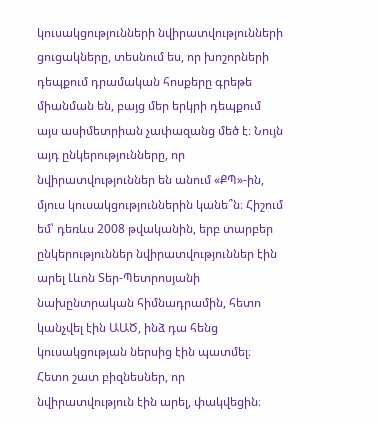կուսակցությունների նվիրատվությունների ցուցակները, տեսնում ես, որ խոշորների դեպքում դրամական հոսքերը գրեթե միանման են, բայց մեր երկրի դեպքում այս ասիմետրիան չափազանց մեծ է։ Նույն այդ ընկերությունները, որ նվիրատվություններ են անում «ՔՊ»-ին, մյուս կուսակցություններին կանե՞ն։ Հիշում եմ՝ դեռևս 2008 թվականին, երբ տարբեր ընկերություններ նվիրատվություններ էին արել Լևոն Տեր-Պետրոսյանի նախընտրական հիմնադրամին, հետո կանչվել էին ԱԱԾ, ինձ դա հենց կուսակցության ներսից էին պատմել։ Հետո շատ բիզնեսներ, որ նվիրատվություն էին արել, փակվեցին։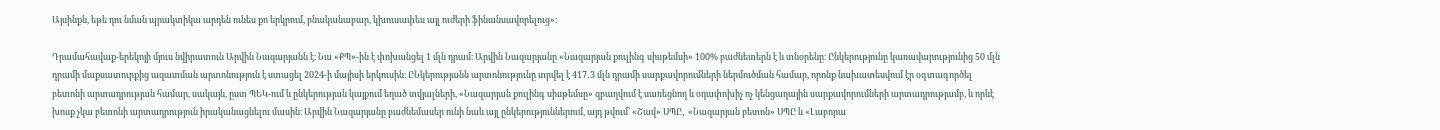Այսինքն, եթե դու նման պրակտիկա արդեն ունես քո երկրում, բնականաբար, կխուսափես այլ ուժերի ֆինանսավորելուց»։

Դրամահավաք-երեկոյի մյուս նվիրատուն Արվին Նազարյանն է։ Նա «ՔՊ»-ին է փոխանցել 1 մլն դրամ։ Արվին Նազարյանը «Նազարյան քուլինգ սիսթեմսի» 100% բաժնետերն է և տնօրենը։ Ընկերությունը կառավարությունից 50 մլն դրամի մաքսատուրքից ազատման արտոնություն է ստացել 2024-ի մայիսի երկուսին։ ԸՆկերությանն արտոնությունը տրվել է 417․3 մլն դրամի սարքավորումների ներմուծման համար, որոնք նախատեսվում էր օգտագործել բետոնի արտադրության համար, սակայն, ըստ ՊԵԿ-ում և ընկերության կայքում եղած տվյալների, «Նազարյան քուլինգ սիսթեմսը» զբաղվում է սառեցնող և օդափոխիչ ոչ կենցաղային սարքավորումների արտադրությամբ, և որևէ խոսք չկա բետոնի արտադրություն իրականացնելու մասին։ Արվին Նազարյանը բաժնեմասեր ունի նաև այլ ընկերություններում, այդ թվում՝ «Շավ» ՍՊԸ,  «Նազարյան բետոն» ՍՊԸ և «Լաբորա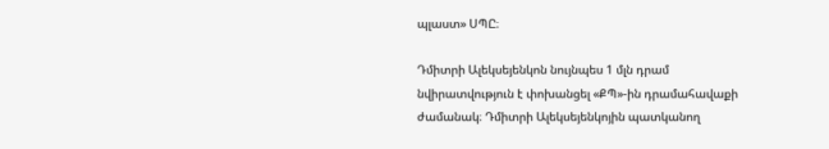պլաստ» ՍՊԸ։

Դմիտրի Ալեկսեյենկոն նույնպես 1 մլն դրամ նվիրատվություն է փոխանցել «ՔՊ»-ին դրամահավաքի ժամանակ։ Դմիտրի Ալեկսեյենկոյին պատկանող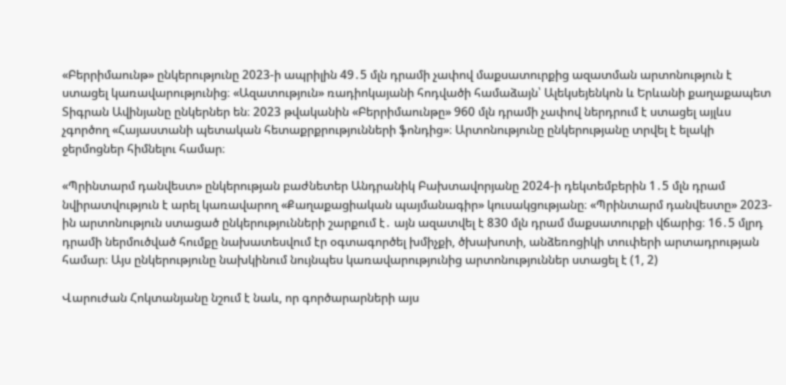«Բերրիմաունթ» ընկերությունը 2023-ի ապրիլին 49․5 մլն դրամի չափով մաքսատուրքից ազատման արտոնություն է ստացել կառավարությունից։ «Ազատություն» ռադիոկայանի հոդվածի համաձայն՝ Ալեկսեյենկոն և Երևանի քաղաքապետ Տիգրան Ավինյանը ընկերներ են։ 2023 թվականին «Բերրիմաունթը» 960 մլն դրամի չափով ներդրում է ստացել այլևս չգործող «Հայաստանի պետական հետաքրքրությունների ֆոնդից»։ Արտոնությունը ընկերությանը տրվել է ելակի ջերմոցներ հիմնելու համար։

«Պրինտարմ դանվեստ» ընկերության բաժնետեր Անդրանիկ Բախտավորյանը 2024-ի դեկտեմբերին 1․5 մլն դրամ նվիրատվություն է արել կառավարող «Քաղաքացիական պայմանագիր» կուսակցությանը։ «Պրինտարմ դանվեստը» 2023-ին արտոնություն ստացած ընկերությունների շարքում է․ այն ազատվել է 830 մլն դրամ մաքսատուրքի վճարից։ 16․5 մլրդ դրամի ներմուծված հումքը նախատեսվում էր օգտագործել խմիչքի, ծխախոտի, անձեռոցիկի տուփերի արտադրության համար։ Այս ընկերությունը նախկինում նույնպես կառավարությունից արտոնություններ ստացել է (1, 2)

Վարուժան Հոկտանյանը նշում է նաև, որ գործարարների այս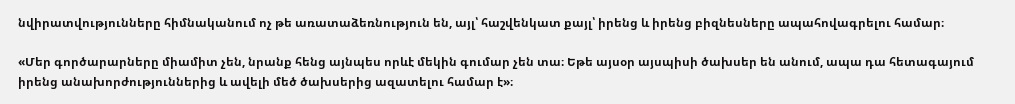նվիրատվությունները հիմնականում ոչ թե առատաձեռնություն են, այլ՝ հաշվենկատ քայլ՝ իրենց և իրենց բիզնեսները ապահովագրելու համար։

«Մեր գործարարները միամիտ չեն, նրանք հենց այնպես որևէ մեկին գումար չեն տա։ Եթե այսօր այսպիսի ծախսեր են անում, ապա դա հետագայում իրենց անախորժություններից և ավելի մեծ ծախսերից ազատելու համար է»։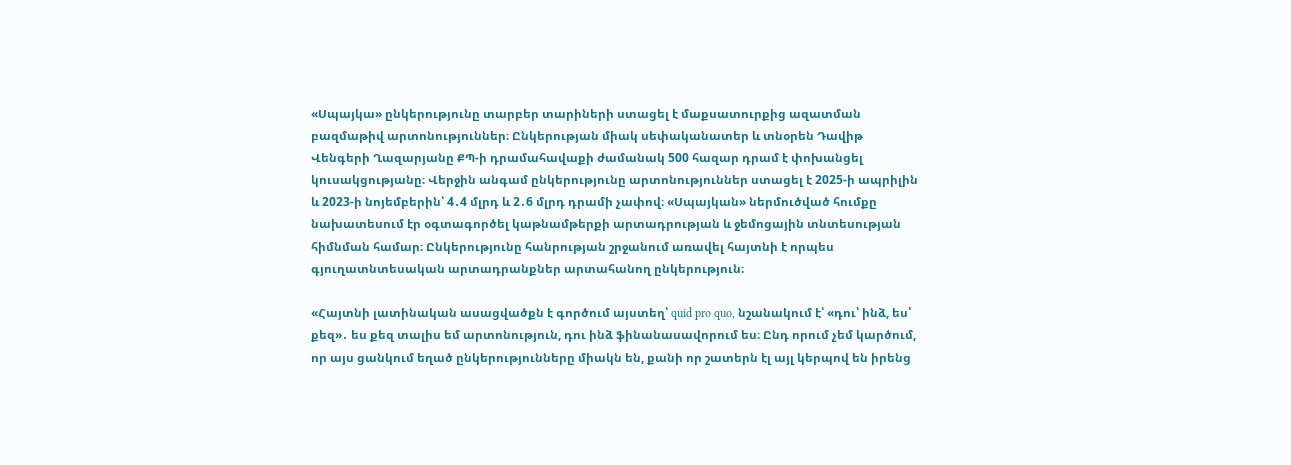«Սպայկա» ընկերությունը տարբեր տարիների ստացել է մաքսատուրքից ազատման բազմաթիվ արտոնություններ։ Ընկերության միակ սեփականատեր և տնօրեն Դավիթ Վենգերի Ղազարյանը ՔՊ-ի դրամահավաքի ժամանակ 500 հազար դրամ է փոխանցել կուսակցությանը։ Վերջին անգամ ընկերությունը արտոնություններ ստացել է 2025-ի ապրիլին և 2023-ի նոյեմբերին՝ 4․4 մլրդ և 2․6 մլրդ դրամի չափով։ «Սպայկան» ներմուծված հումքը նախատեսում էր օգտագործել կաթնամթերքի արտադրության և ջեմոցային տնտեսության հիմնման համար։ Ընկերությունը հանրության շրջանում առավել հայտնի է որպես գյուղատնտեսական արտադրանքներ արտահանող ընկերություն։

«Հայտնի լատինական ասացվածքն է գործում այստեղ՝ quid pro quo, նշանակում է՝ «դու՝ ինձ, ես՝ քեզ»․ ես քեզ տալիս եմ արտոնություն, դու ինձ ֆինանասավորում ես։ Ընդ որում չեմ կարծում, որ այս ցանկում եղած ընկերությունները միակն են, քանի որ շատերն էլ այլ կերպով են իրենց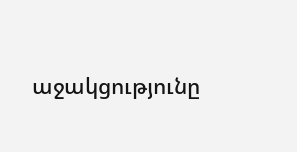աջակցությունը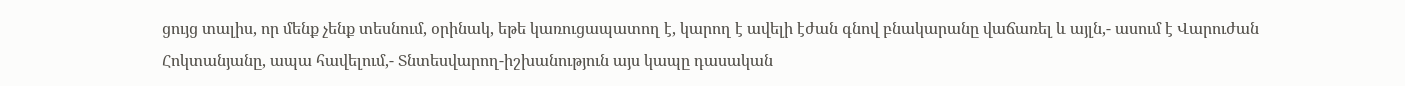ցույց տալիս, որ մենք չենք տեսնում, օրինակ, եթե կառուցապատող է, կարող է ավելի էժան գնով բնակարանը վաճառել և այլն,- ասում է Վարուժան Հոկտանյանը, ապա հավելում,- Տնտեսվարող-իշխանություն այս կապը դասական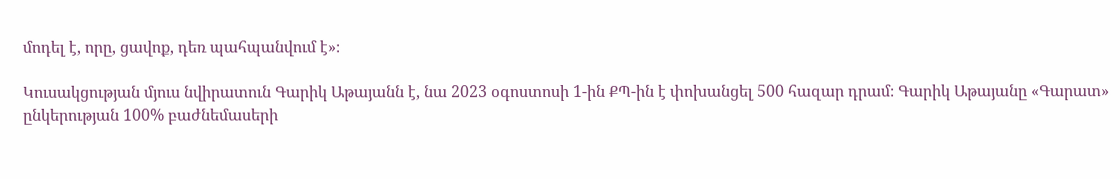մոդել է, որը, ցավոք, դեռ պահպանվում է»։

Կուսակցության մյուս նվիրատուն Գարիկ Աթայանն է, նա 2023 օգոստոսի 1-ին ՔՊ-ին է փոխանցել 500 հազար դրամ։ Գարիկ Աթայանը «Գարատ» ընկերության 100% բաժնեմասերի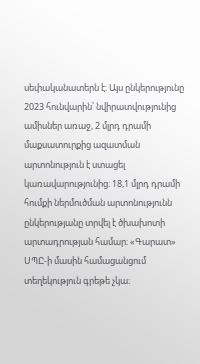սեփականատերն է։ Այս ընկերությունը 2023 հունվարին՝ նվիրատվությունից ամիսներ առաջ, 2 մլրդ դրամի մաքսատուրքից ազատման արտոնություն է ստացել կառավարությունից։ 18,1 մլրդ դրամի հումքի ներմուծման արտոնությունն ընկերությանը տրվել է ծխախոտի արտադրության համար։ «Գարատ» ՍՊԸ-ի մասին համացանցում տեղեկություն գրեթե չկա։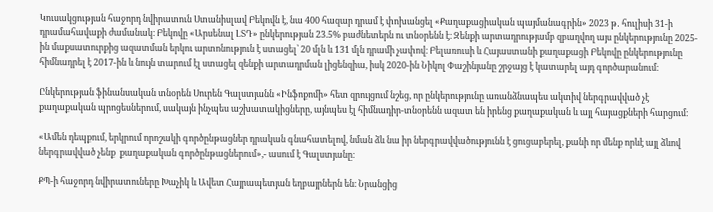Կուսակցության հաջորդ նվիրատուն Ստանիսլավ Բեկովն է, նա 400 հազար դրամ է փոխանցել «Քաղաքացիական պայմանագրին» 2023 թ․ հուլիսի 31-ի դրամահավաքի ժամանակ։ Բեկովը «Արսենալ ԼՏԴ» ընկերության 23.5% բաժնետերն ու տնօրենն է։ Զենքի արտադրությամբ զբաղվող այս ընկերությունը 2025-ին մաքսատուրքից ազատման երկու արտոնություն է ստացել՝ 20 մլն և 131 մլն դրամի չափով։ Բելառուսի և Հայաստանի քաղաքացի Բեկովը ընկերությունը հիմնադրել է 2017-ին և նույն տարում էլ ստացել զենքի արտադրման լիցենզիա, իսկ 2020-ին Նիկոլ Փաշինյանը շրջայց է կատարել այդ գործարանում։

Ընկերության ֆինանսական տնօրեն Սուրեն Գալստյանն «Ինֆոքոմի» հետ զրույցում նշեց, որ ընկերությունը առանձնապես ակտիվ ներգրավված չէ քաղաքական պրոցեսներում, սակայն ինչպես աշխատակիցները, այնպես էլ հիմնադիր-տնօրենն ազատ են իրենց քաղաքական և այլ հայացքների հարցում։

«Ամեն դեպքում, երկրում որոշակի գործընթացներ դրական գնահատելով, նման ձև նա իր ներգրավվածությունն է ցուցաբերել, քանի որ մենք որևէ այլ ձևով ներգրավված չենք  քաղաքական գործընթացներում»,- ասում է Գալստյանը։

ՔՊ-ի հաջորդ նվիրատուները Խաչիկ և Ավետ Հայրապետյան եղբայրներն են։ Նրանցից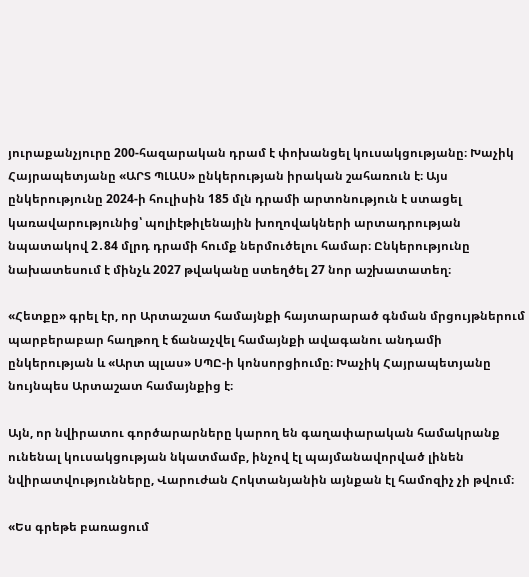յուրաքանչյուրը 200-հազարական դրամ է փոխանցել կուսակցությանը։ Խաչիկ Հայրապետյանը «ԱՐՏ ՊԼԱՍ» ընկերության իրական շահառուն է։ Այս ընկերությունը 2024-ի հուլիսին 185 մլն դրամի արտոնություն է ստացել կառավարությունից՝ պոլիէթիլենային խողովակների արտադրության նպատակով 2․84 մլրդ դրամի հումք ներմուծելու համար։ Ընկերությունը նախատեսում է մինչև 2027 թվականը ստեղծել 27 նոր աշխատատեղ։

«Հետքը» գրել էր, որ Արտաշատ համայնքի հայտարարած գնման մրցույթներում պարբերաբար հաղթող է ճանաչվել համայնքի ավագանու անդամի ընկերության և «Արտ պլաս» ՍՊԸ-ի կոնսորցիումը։ Խաչիկ Հայրապետյանը նույնպես Արտաշատ համայնքից է։

Այն, որ նվիրատու գործարարները կարող են գաղափարական համակրանք ունենալ կուսակցության նկատմամբ, ինչով էլ պայմանավորված լինեն նվիրատվությունները, Վարուժան Հոկտանյանին այնքան էլ համոզիչ չի թվում։

«Ես գրեթե բառացում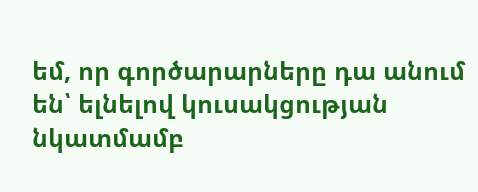եմ, որ գործարարները դա անում են՝ ելնելով կուսակցության նկատմամբ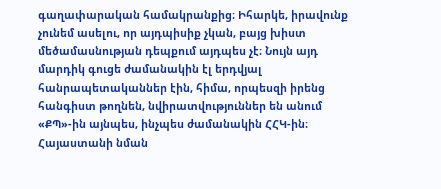գաղափարական համակրանքից։ Իհարկե, իրավունք չունեմ ասելու, որ այդպիսիք չկան, բայց խիստ մեծամասնության դեպքում այդպես չէ։ Նույն այդ մարդիկ գուցե ժամանակին էլ երդվյալ հանրապետականներ էին, հիմա, որպեսզի իրենց հանգիստ թողնեն, նվիրատվություններ են անում «ՔՊ»-ին այնպես, ինչպես ժամանակին ՀՀԿ-ին։ Հայաստանի նման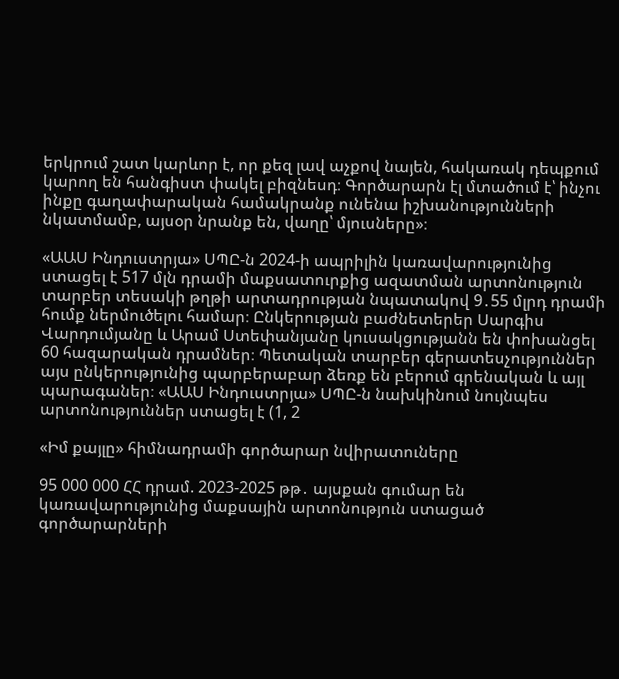երկրում շատ կարևոր է, որ քեզ լավ աչքով նայեն, հակառակ դեպքում կարող են հանգիստ փակել բիզնեսդ։ Գործարարն էլ մտածում է՝ ինչու ինքը գաղափարական համակրանք ունենա իշխանությունների նկատմամբ, այսօր նրանք են, վաղը՝ մյուսները»։

«ԱԱՍ Ինդուստրյա» ՍՊԸ-ն 2024-ի ապրիլին կառավարությունից ստացել է 517 մլն դրամի մաքսատուրքից ազատման արտոնություն տարբեր տեսակի թղթի արտադրության նպատակով 9․55 մլրդ դրամի հումք ներմուծելու համար։ Ընկերության բաժնետերեր Սարգիս Վարդումյանը և Արամ Ստեփանյանը կուսակցությանն են փոխանցել 60 հազարական դրամներ։ Պետական տարբեր գերատեսչություններ այս ընկերությունից պարբերաբար ձեռք են բերում գրենական և այլ պարագաներ։ «ԱԱՍ Ինդուստրյա» ՍՊԸ-ն նախկինում նույնպես արտոնություններ ստացել է (1, 2

«Իմ քայլը» հիմնադրամի գործարար նվիրատուները

95 000 000 ՀՀ դրամ. 2023-2025 թթ․ այսքան գումար են կառավարությունից մաքսային արտոնություն ստացած գործարարների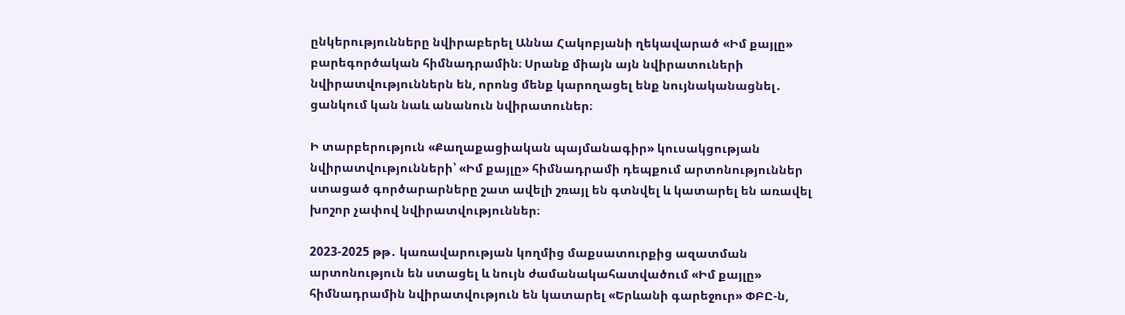ընկերությունները նվիրաբերել Աննա Հակոբյանի ղեկավարած «Իմ քայլը» բարեգործական հիմնադրամին։ Սրանք միայն այն նվիրատուների նվիրատվություններն են, որոնց մենք կարողացել ենք նույնականացնել․ ցանկում կան նաև անանուն նվիրատուներ։

Ի տարբերություն «Քաղաքացիական պայմանագիր» կուսակցության նվիրատվությունների՝ «Իմ քայլը» հիմնադրամի դեպքում արտոնություններ ստացած գործարարները շատ ավելի շռայլ են գտնվել և կատարել են առավել խոշոր չափով նվիրատվություններ։

2023-2025 թթ․ կառավարության կողմից մաքսատուրքից ազատման արտոնություն են ստացել և նույն ժամանակահատվածում «Իմ քայլը» հիմնադրամին նվիրատվություն են կատարել «Երևանի գարեջուր» ՓԲԸ-ն,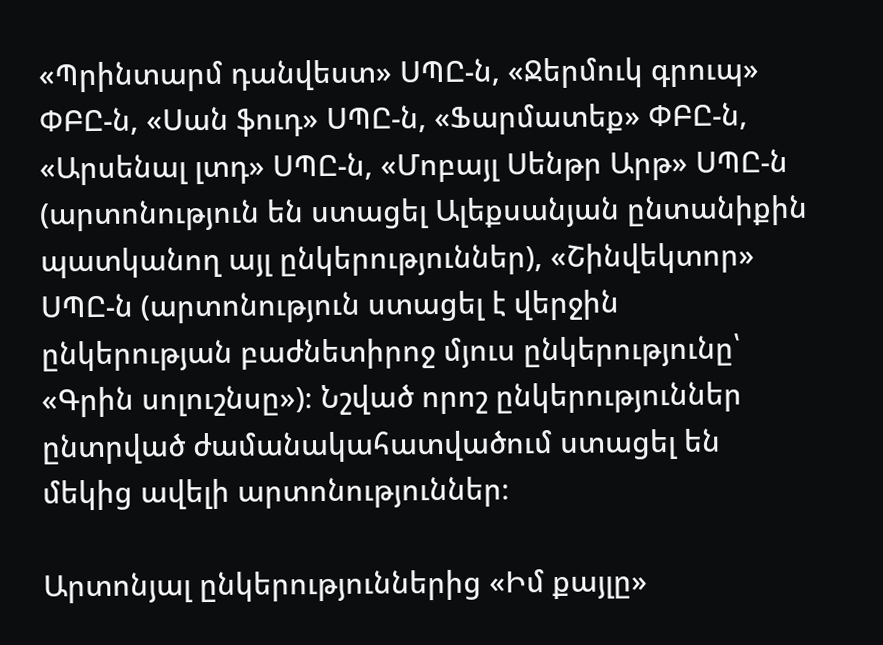«Պրինտարմ դանվեստ» ՍՊԸ-ն, «Ջերմուկ գրուպ» ՓԲԸ-ն, «Սան ֆուդ» ՍՊԸ-ն, «Ֆարմատեք» ՓԲԸ-ն, «Արսենալ լտդ» ՍՊԸ-ն, «Մոբայլ Սենթր Արթ» ՍՊԸ-ն (արտոնություն են ստացել Ալեքսանյան ընտանիքին պատկանող այլ ընկերություններ), «Շինվեկտոր» ՍՊԸ-ն (արտոնություն ստացել է վերջին ընկերության բաժնետիրոջ մյուս ընկերությունը՝ «Գրին սոլուշնսը»)։ Նշված որոշ ընկերություններ ընտրված ժամանակահատվածում ստացել են մեկից ավելի արտոնություններ։

Արտոնյալ ընկերություններից «Իմ քայլը»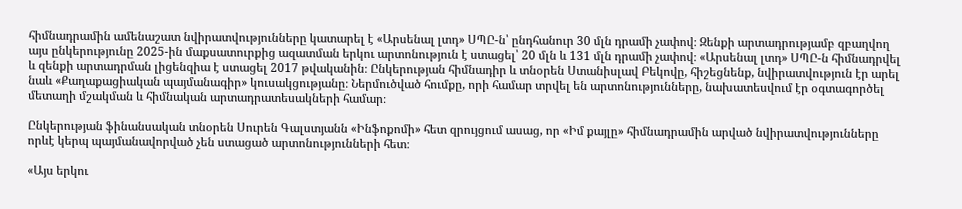հիմնադրամին ամենաշատ նվիրատվությունները կատարել է «Արսենալ լտդ» ՍՊԸ-ն՝ ընդհանուր 30 մլն դրամի չափով։ Զենքի արտադրությամբ զբաղվող այս ընկերությունը 2025-ին մաքսատուրքից ազատման երկու արտոնություն է ստացել՝ 20 մլն և 131 մլն դրամի չափով։ «Արսենալ լտդ» ՍՊԸ-ն հիմնադրվել և զենքի արտադրման լիցենզիա է ստացել 2017 թվականին։ Ընկերության հիմնադիր և տնօրեն Ստանիսլավ Բեկովը, հիշեցնենք, նվիրատվություն էր արել նաև «Քաղաքացիական պայմանագիր» կուսակցությանը։ Ներմուծված հումքը, որի համար տրվել են արտոնությունները, նախատեսվում էր օգտագործել մետաղի մշակման և հիմնական արտադրատեսակների համար։

Ընկերության ֆինանսական տնօրեն Սուրեն Գալստյանն «Ինֆոքոմի» հետ զրույցում ասաց, որ «Իմ քայլը» հիմնադրամին արված նվիրատվությունները որևէ կերպ պայմանավորված չեն ստացած արտոնությունների հետ։

«Այս երկու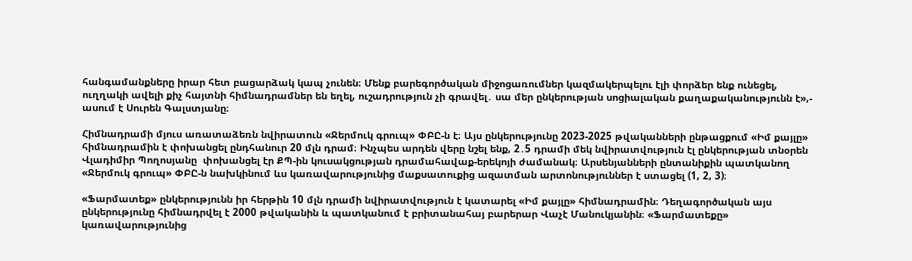հանգամանքները իրար հետ բացարձակ կապ չունեն։ Մենք բարեգործական միջոցառումներ կազմակերպելու էլի փորձեր ենք ունեցել, ուղղակի ավելի քիչ հայտնի հիմնադրամներ են եղել, ուշադրություն չի գրավել․ սա մեր ընկերության սոցիալական քաղաքականությունն է»,- ասում է Սուրեն Գալստյանը։

Հիմնադրամի մյուս առատաձեռն նվիրատուն «Ջերմուկ գրուպ» ՓԲԸ-ն է։ Այս ընկերությունը 2023-2025 թվականների ընթացքում «Իմ քայլը» հիմնադրամին է փոխանցել ընդհանուր 20 մլն դրամ։ Ինչպես արդեն վերը նշել ենք, 2․5 դրամի մեկ նվիրատվություն էլ ընկերության տնօրեն Վլադիմիր Պողոսյանը  փոխանցել էր ՔՊ-ին կուսակցության դրամահավաք-երեկոյի ժամանակ։ Արսենյանների ընտանիքին պատկանող «Ջերմուկ գրուպ» ՓԲԸ-ն նախկինում ևս կառավարությունից մաքսատուքից ազատման արտոնություններ է ստացել (1, 2, 3)։

«Ֆարմատեք» ընկերությունն իր հերթին 10 մլն դրամի նվիրատվություն է կատարել «Իմ քայլը» հիմնադրամին։ Դեղագործական այս ընկերությունը հիմնադրվել է 2000 թվականին և պատկանում է բրիտանահայ բարերար Վաչէ Մանուկյանին։ «Ֆարմատեքը» կառավարությունից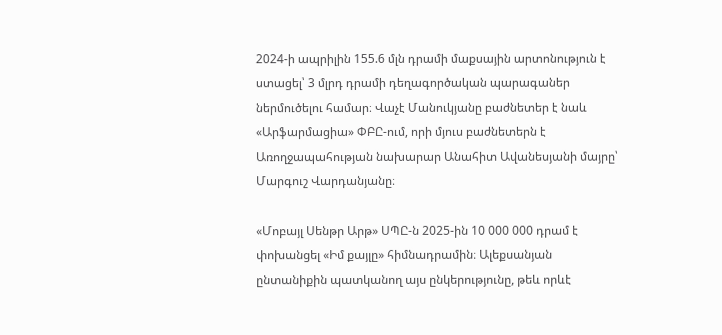2024-ի ապրիլին 155.6 մլն դրամի մաքսային արտոնություն է ստացել՝ 3 մլրդ դրամի դեղագործական պարագաներ ներմուծելու համար։ Վաչէ Մանուկյանը բաժնետեր է նաև «Արֆարմացիա» ՓԲԸ-ում, որի մյուս բաժնետերն է Առողջապահության նախարար Անահիտ Ավանեսյանի մայրը՝ Մարգուշ Վարդանյանը։

«Մոբայլ Սենթր Արթ» ՍՊԸ-ն 2025-ին 10 000 000 դրամ է փոխանցել «Իմ քայլը» հիմնադրամին։ Ալեքսանյան ընտանիքին պատկանող այս ընկերությունը, թեև որևէ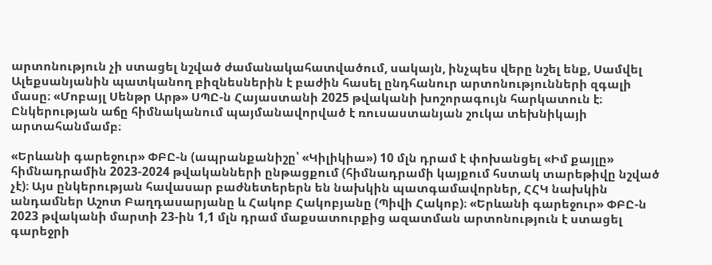արտոնություն չի ստացել նշված ժամանակահատվածում, սակայն, ինչպես վերը նշել ենք, Սամվել Ալեքսանյանին պատկանող բիզնեսներին է բաժին հասել ընդհանուր արտոնությունների զգալի մասը։ «Մոբայլ Սենթր Արթ» ՍՊԸ-ն Հայաստանի 2025 թվականի խոշորագույն հարկատուն է։ Ընկերության աճը հիմնականում պայմանավորված է ռուսաստանյան շուկա տեխնիկայի արտահանմամբ։

«Երևանի գարեջուր» ՓԲԸ-ն (ապրանքանիշը՝ «Կիլիկիա») 10 մլն դրամ է փոխանցել «Իմ քայլը» հիմնադրամին 2023-2024 թվականների ընթացքում (հիմնադրամի կայքում հստակ տարեթիվը նշված չէ)։ Այս ընկերության հավասար բաժնետերերն են նախկին պատգամավորներ, ՀՀԿ նախկին անդամներ Աշոտ Բաղդասարյանը և Հակոբ Հակոբյանը (Պիվի Հակոբ)։ «Երևանի գարեջուր» ՓԲԸ-ն 2023 թվականի մարտի 23-ին 1,1 մլն դրամ մաքսատուրքից ազատման արտոնություն է ստացել գարեջրի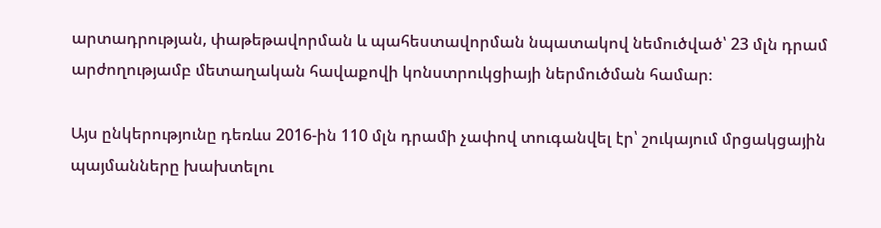արտադրության, փաթեթավորման և պահեստավորման նպատակով նեմուծված՝ 23 մլն դրամ արժողությամբ մետաղական հավաքովի կոնստրուկցիայի ներմուծման համար։

Այս ընկերությունը դեռևս 2016-ին 110 մլն դրամի չափով տուգանվել էր՝ շուկայում մրցակցային պայմանները խախտելու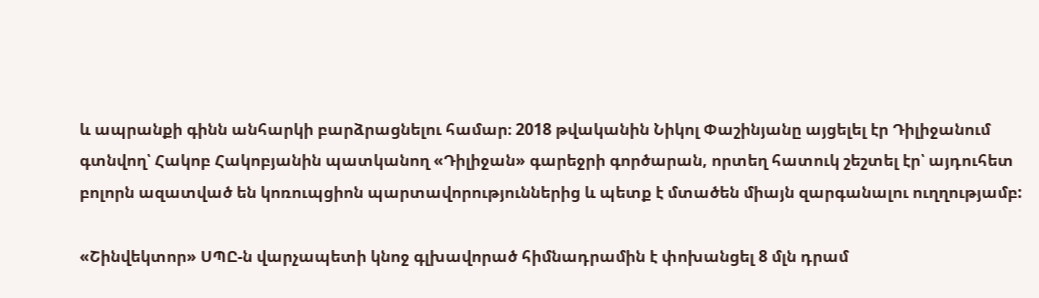և ապրանքի գինն անհարկի բարձրացնելու համար։ 2018 թվականին Նիկոլ Փաշինյանը այցելել էր Դիլիջանում գտնվող՝ Հակոբ Հակոբյանին պատկանող «Դիլիջան» գարեջրի գործարան, որտեղ հատուկ շեշտել էր՝ այդուհետ բոլորն ազատված են կոռուպցիոն պարտավորություններից և պետք է մտածեն միայն զարգանալու ուղղությամբ:

«Շինվեկտոր» ՍՊԸ-ն վարչապետի կնոջ գլխավորած հիմնադրամին է փոխանցել 8 մլն դրամ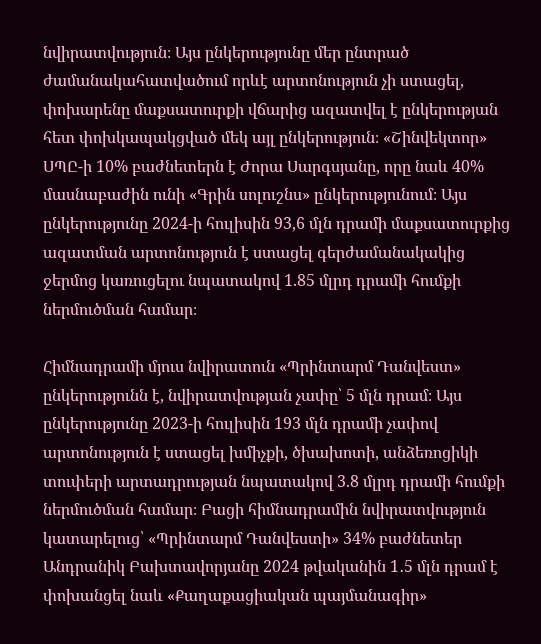նվիրատվություն։ Այս ընկերությունը մեր ընտրած ժամանակահատվածում որևէ արտոնություն չի ստացել, փոխարենը մաքսատուրքի վճարից ազատվել է ընկերության հետ փոխկապակցված մեկ այլ ընկերություն։ «Շինվեկտոր» ՍՊԸ-ի 10% բաժնետերն է Ժորա Սարգսյանը, որը նաև 40% մասնաբաժին ունի «Գրին սոլուշնս» ընկերությունում։ Այս ընկերությունը 2024-ի հուլիսին 93,6 մլն դրամի մաքսատուրքից ազատման արտոնություն է ստացել գերժամանակակից ջերմոց կառուցելու նպատակով 1.85 մլրդ դրամի հումքի ներմուծման համար։

Հիմնադրամի մյուս նվիրատուն «Պրինտարմ Դանվեստ» ընկերությունն է, նվիրատվության չափը՝ 5 մլն դրամ։ Այս ընկերությունը 2023-ի հուլիսին 193 մլն դրամի չափով արտոնություն է ստացել խմիչքի, ծխախոտի, անձեռոցիկի տուփերի արտադրության նպատակով 3.8 մլրդ դրամի հումքի ներմուծման համար։ Բացի հիմնադրամին նվիրատվություն կատարելուց՝ «Պրինտարմ Դանվեստի» 34% բաժնետեր Անդրանիկ Բախտավորյանը 2024 թվականին 1․5 մլն դրամ է փոխանցել նաև «Քաղաքացիական պայմանագիր»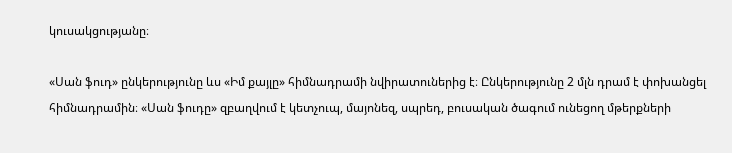կուսակցությանը։

«Սան ֆուդ» ընկերությունը ևս «Իմ քայլը» հիմնադրամի նվիրատուներից է։ Ընկերությունը 2 մլն դրամ է փոխանցել հիմնադրամին։ «Սան ֆուդը» զբաղվում է կետչուպ, մայոնեզ, սպրեդ, բուսական ծագում ունեցող մթերքների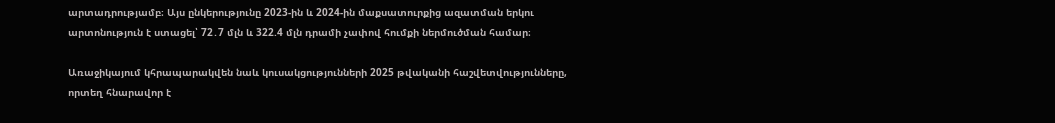արտադրությամբ։ Այս ընկերությունը 2023-ին և 2024-ին մաքսատուրքից ազատման երկու արտոնություն է ստացել՝ 72․7 մլն և 322.4 մլն դրամի չափով հումքի ներմուծման համար։

Առաջիկայում կհրապարակվեն նաև կուսակցությունների 2025 թվականի հաշվետվությունները, որտեղ հնարավոր է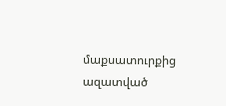մաքսատուրքից ազատված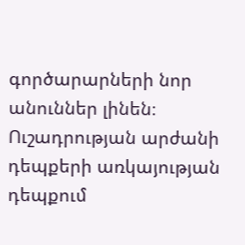գործարարների նոր անուններ լինեն։ Ուշադրության արժանի դեպքերի առկայության դեպքում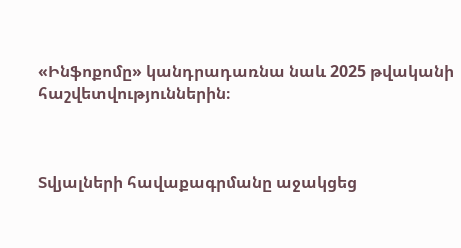«Ինֆոքոմը» կանդրադառնա նաև 2025 թվականի հաշվետվություններին։



Տվյալների հավաքագրմանը աջակցեց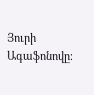Յուրի Ագաֆոնովը։